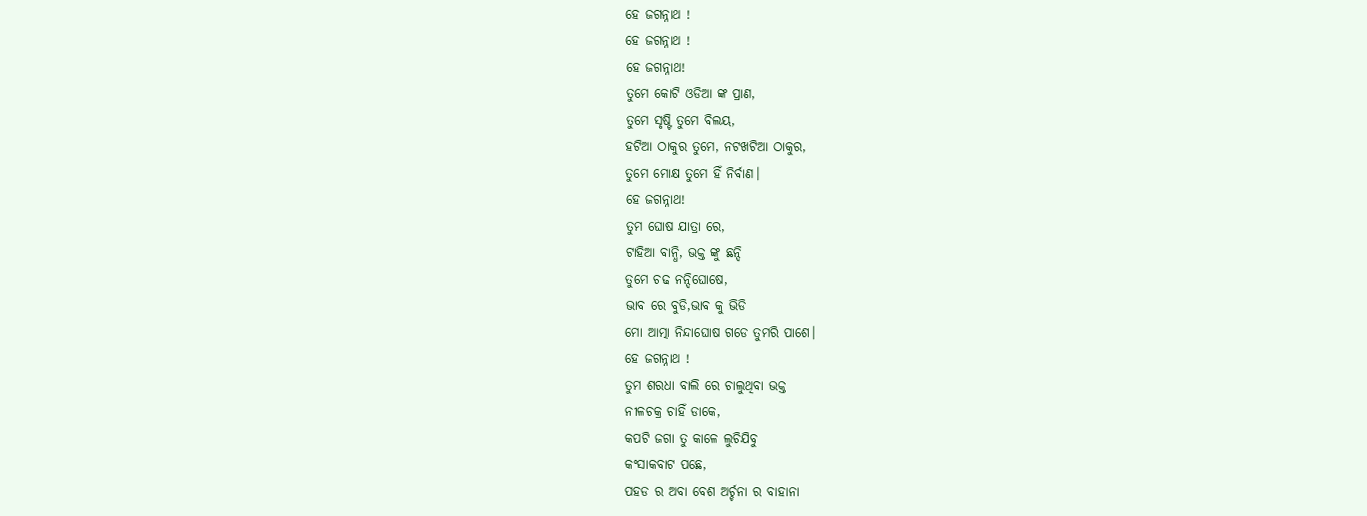ହେ ଜଗନ୍ନାଥ !
ହେ ଜଗନ୍ନାଥ !
ହେ ଜଗନ୍ନାଥ!
ତୁମେ କୋଟି ଓଡିଆ ଙ୍କ ପ୍ରାଣ,
ତୁମେ ସୃଷ୍ଟି ତୁମେ ବିଲୟ,
ହଟିଆ ଠାକୁର ତୁମେ, ନଟଖଟିଆ ଠାକୁର,
ତୁମେ ମୋକ୍ଷ ତୁମେ ହିଁ ନିର୍ବାଣ।
ହେ ଜଗନ୍ନାଥ!
ତୁମ ଘୋଷ ଯାତ୍ରା ରେ,
ଟାହିଆ ବାନ୍ଧି, ଭକ୍ତ ଙ୍କୁ ଛନ୍ଦି
ତୁମେ ଚଢ ନନ୍ଦିଘୋଷେ,
ଭାବ ରେ ବୁଡି,ଭାବ କୁ ଭିଡି
ମୋ ଆତ୍ମା ନିନ୍ଦାଘୋଷ ଗଡେ ତୁମରି ପାଶେ।
ହେ ଜଗନ୍ନାଥ !
ତୁମ ଶରଧା ବାଲି ରେ ଚାଲୁଥିବା ଭକ୍ତ
ନୀଳଚକ୍ର ଚାହିଁ ଡାକେ,
କପଟି ଜଗା ତୁ କାଳେ ଲୁଚିଯିବୁ
କଂସାକବାଟ ପଛେ,
ପହଡ ର ଅବା ବେଶ ଅର୍ଚ୍ଚନା ର ବାହାନା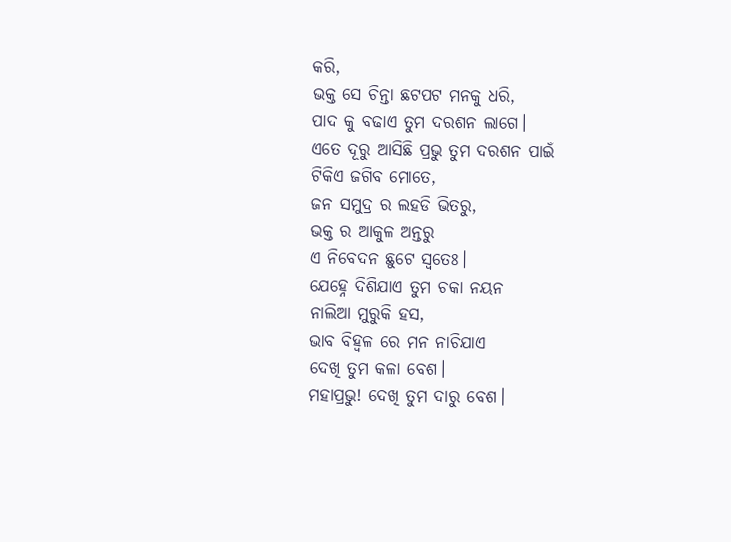କରି,
ଭକ୍ତ ସେ ଚିନ୍ତା ଛଟପଟ ମନକୁ ଧରି,
ପାଦ କୁ ବଢାଏ ତୁମ ଦରଶନ ଲାଗେ।
ଏତେ ଦୂରୁ ଆସିଛି ପ୍ରଭୁ ତୁମ ଦରଶନ ପାଇଁ
ଟିକିଏ ଜଗିବ ମୋତେ,
ଜନ ସମୁଦ୍ର ର ଲହଡି ଭିତରୁ,
ଭକ୍ତ ର ଆକୁଳ ଅନ୍ତରୁ
ଏ ନିବେଦନ ଛୁଟେ ସ୍ବତେଃ।
ଯେହ୍ନେ ଦିଶିଯାଏ ତୁମ ଚକା ନୟନ
ନାଲିଆ ମୁରୁକି ହସ,
ଭାବ ବିହ୍ଵଳ ରେ ମନ ନାଚିଯାଏ
ଦେଖି ତୁମ କଳା ବେଶ।
ମହାପ୍ରଭୁ! ଦେଖି ତୁମ ଦାରୁ ବେଶ।